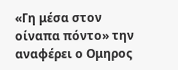«Γη μέσα στον οίναπα πόντο» την αναφέρει ο Ομηρος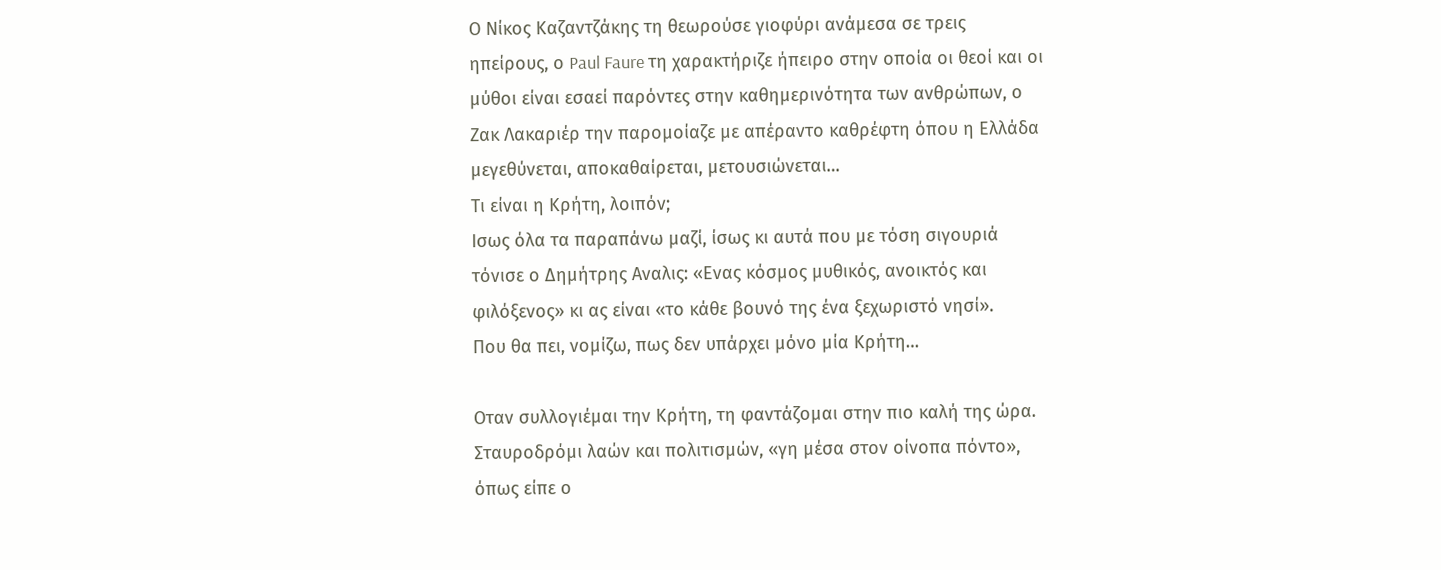Ο Νίκος Καζαντζάκης τη θεωρούσε γιοφύρι ανάμεσα σε τρεις ηπείρους, ο Paul Faure τη χαρακτήριζε ήπειρο στην οποία οι θεοί και οι μύθοι είναι εσαεί παρόντες στην καθημερινότητα των ανθρώπων, ο Ζακ Λακαριέρ την παρομοίαζε με απέραντο καθρέφτη όπου η Ελλάδα μεγεθύνεται, αποκαθαίρεται, μετουσιώνεται…
Τι είναι η Κρήτη, λοιπόν;
Ισως όλα τα παραπάνω μαζί, ίσως κι αυτά που με τόση σιγουριά τόνισε ο Δημήτρης Αναλις: «Ενας κόσμος μυθικός, ανοικτός και φιλόξενος» κι ας είναι «το κάθε βουνό της ένα ξεχωριστό νησί».
Που θα πει, νομίζω, πως δεν υπάρχει μόνο μία Κρήτη…

Οταν συλλογιέμαι την Κρήτη, τη φαντάζομαι στην πιο καλή της ώρα.
Σταυροδρόμι λαών και πολιτισμών, «γη μέσα στον οίνοπα πόντο», όπως είπε ο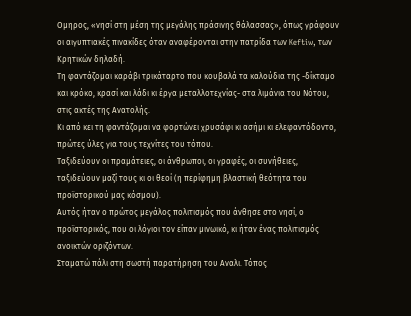Ομηρος, «νησί στη μέση της μεγάλης πράσινης θάλασσας», όπως γράφουν οι αιγυπτιακές πινακίδες όταν αναφέρονται στην πατρίδα των Keftiw, των Κρητικών δηλαδή.
Τη φαντάζομαι καράβι τρικάταρτο που κουβαλά τα καλούδια της -δίκταμο και κρόκο, κρασί και λάδι κι έργα μεταλλοτεχνίας- στα λιμάνια του Νότου, στις ακτές της Ανατολής.
Κι από κει τη φαντάζομαι να φορτώνει χρυσάφι κι ασήμι κι ελεφαντόδοντο, πρώτες ύλες για τους τεχνίτες του τόπου.
Ταξιδεύουν οι πραμάτειες, οι άνθρωποι, οι γραφές, οι συνήθειες, ταξιδεύουν μαζί τους κι οι θεοί (η περίφημη βλαστική θεότητα του προϊστορικού μας κόσμου).
Αυτός ήταν ο πρώτος μεγάλος πολιτισμός που άνθησε στο νησί, ο προϊστορικός, που οι λόγιοι τον είπαν μινωικό, κι ήταν ένας πολιτισμός ανοικτών οριζόντων.
Σταματώ πάλι στη σωστή παρατήρηση του Αναλι. Τόπος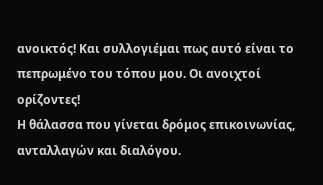ανοικτός! Και συλλογιέμαι πως αυτό είναι το πεπρωμένο του τόπου μου. Οι ανοιχτοί ορίζοντες!
Η θάλασσα που γίνεται δρόμος επικοινωνίας, ανταλλαγών και διαλόγου.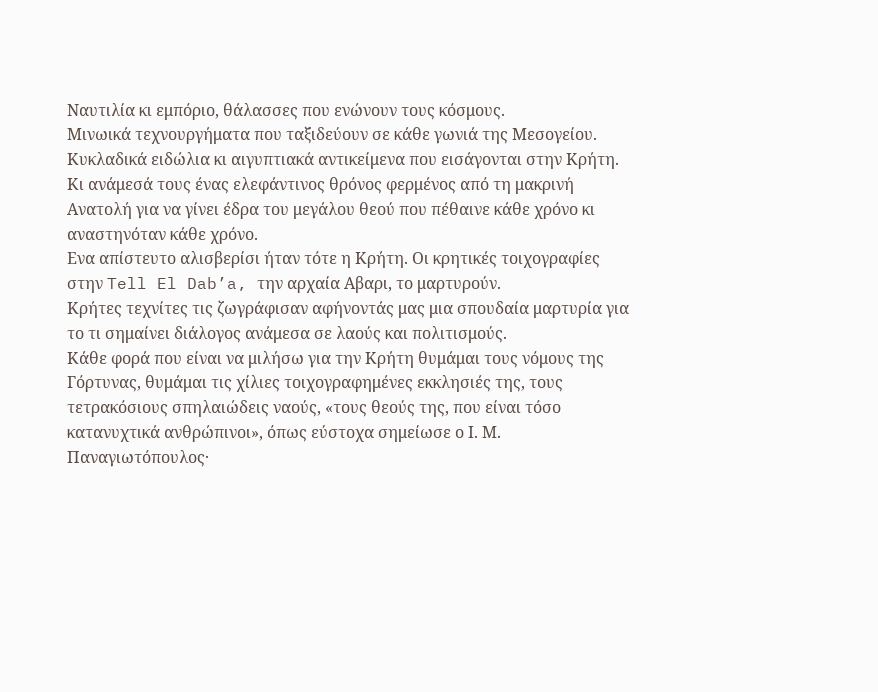Ναυτιλία κι εμπόριο, θάλασσες που ενώνουν τους κόσμους.
Μινωικά τεχνουργήματα που ταξιδεύουν σε κάθε γωνιά της Μεσογείου. Κυκλαδικά ειδώλια κι αιγυπτιακά αντικείμενα που εισάγονται στην Κρήτη. Κι ανάμεσά τους ένας ελεφάντινος θρόνος φερμένος από τη μακρινή Ανατολή για να γίνει έδρα του μεγάλου θεού που πέθαινε κάθε χρόνο κι αναστηνόταν κάθε χρόνο.
Ενα απίστευτο αλισβερίσι ήταν τότε η Κρήτη. Οι κρητικές τοιχογραφίες στην Tell El Dab’a, την αρχαία Αβαρι, το μαρτυρούν.
Κρήτες τεχνίτες τις ζωγράφισαν αφήνοντάς μας μια σπουδαία μαρτυρία για το τι σημαίνει διάλογος ανάμεσα σε λαούς και πολιτισμούς.
Κάθε φορά που είναι να μιλήσω για την Κρήτη θυμάμαι τους νόμους της Γόρτυνας, θυμάμαι τις χίλιες τοιχογραφημένες εκκλησιές της, τους τετρακόσιους σπηλαιώδεις ναούς, «τους θεούς της, που είναι τόσο κατανυχτικά ανθρώπινοι», όπως εύστοχα σημείωσε ο Ι. Μ. Παναγιωτόπουλος·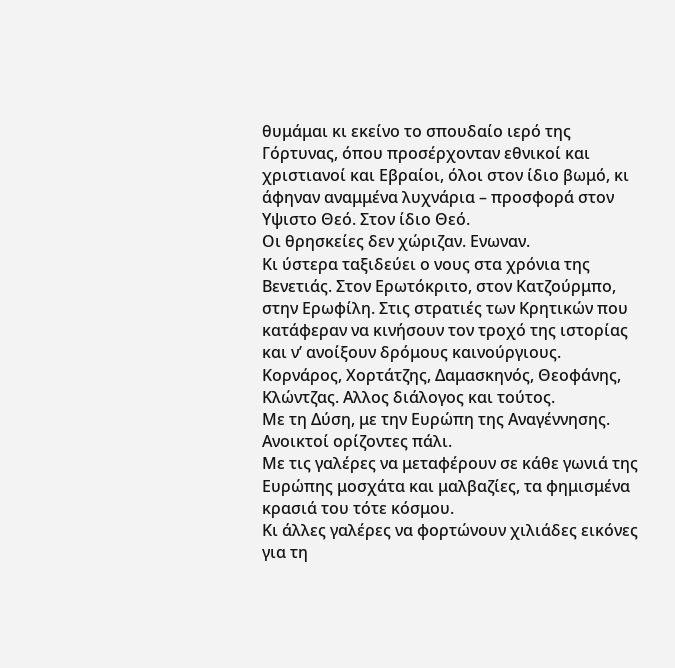θυμάμαι κι εκείνο το σπουδαίο ιερό της Γόρτυνας, όπου προσέρχονταν εθνικοί και χριστιανοί και Εβραίοι, όλοι στον ίδιο βωμό, κι άφηναν αναμμένα λυχνάρια – προσφορά στον Υψιστο Θεό. Στον ίδιο Θεό.
Οι θρησκείες δεν χώριζαν. Ενωναν.
Κι ύστερα ταξιδεύει ο νους στα χρόνια της Βενετιάς. Στον Ερωτόκριτο, στον Κατζούρμπο, στην Ερωφίλη. Στις στρατιές των Κρητικών που κατάφεραν να κινήσουν τον τροχό της ιστορίας και ν’ ανοίξουν δρόμους καινούργιους. Κορνάρος, Χορτάτζης, Δαμασκηνός, Θεοφάνης, Κλώντζας. Αλλος διάλογος και τούτος.
Με τη Δύση, με την Ευρώπη της Αναγέννησης. Ανοικτοί ορίζοντες πάλι.
Με τις γαλέρες να μεταφέρουν σε κάθε γωνιά της Ευρώπης μοσχάτα και μαλβαζίες, τα φημισμένα κρασιά του τότε κόσμου.
Κι άλλες γαλέρες να φορτώνουν χιλιάδες εικόνες για τη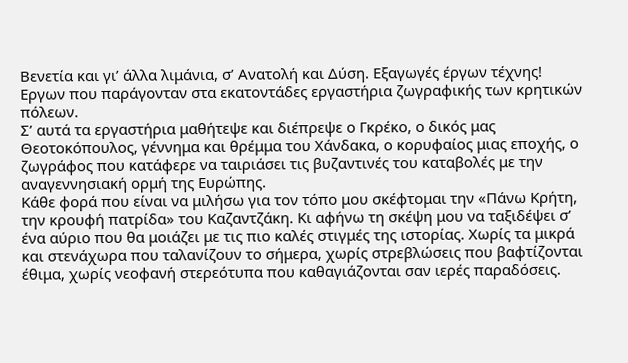Βενετία και γι’ άλλα λιμάνια, σ’ Ανατολή και Δύση. Εξαγωγές έργων τέχνης!
Εργων που παράγονταν στα εκατοντάδες εργαστήρια ζωγραφικής των κρητικών πόλεων.
Σ’ αυτά τα εργαστήρια μαθήτεψε και διέπρεψε ο Γκρέκο, ο δικός μας Θεοτοκόπουλος, γέννημα και θρέμμα του Χάνδακα, ο κορυφαίος μιας εποχής, ο ζωγράφος που κατάφερε να ταιριάσει τις βυζαντινές του καταβολές με την αναγεννησιακή ορμή της Ευρώπης.
Κάθε φορά που είναι να μιλήσω για τον τόπο μου σκέφτομαι την «Πάνω Κρήτη, την κρουφή πατρίδα» του Καζαντζάκη. Κι αφήνω τη σκέψη μου να ταξιδέψει σ’ ένα αύριο που θα μοιάζει με τις πιο καλές στιγμές της ιστορίας. Χωρίς τα μικρά και στενάχωρα που ταλανίζουν το σήμερα, χωρίς στρεβλώσεις που βαφτίζονται έθιμα, χωρίς νεοφανή στερεότυπα που καθαγιάζονται σαν ιερές παραδόσεις.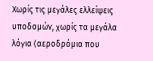Χωρίς τις μεγάλες ελλείψεις υποδομών, χωρίς τα μεγάλα λόγια (αεροδρόμια που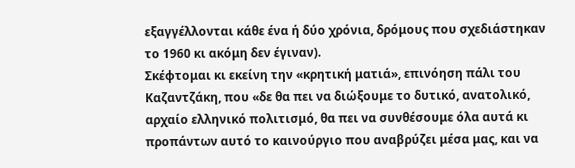εξαγγέλλονται κάθε ένα ή δύο χρόνια, δρόμους που σχεδιάστηκαν το 1960 κι ακόμη δεν έγιναν).
Σκέφτομαι κι εκείνη την «κρητική ματιά», επινόηση πάλι του Καζαντζάκη, που «δε θα πει να διώξουμε το δυτικό, ανατολικό, αρχαίο ελληνικό πολιτισμό, θα πει να συνθέσουμε όλα αυτά κι προπάντων αυτό το καινούργιο που αναβρύζει μέσα μας, και να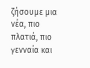ζήσουμε μια νέα, πιο πλατιά, πιο γενναία και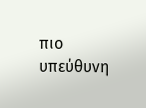πιο υπεύθυνη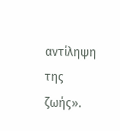αντίληψη της ζωής».